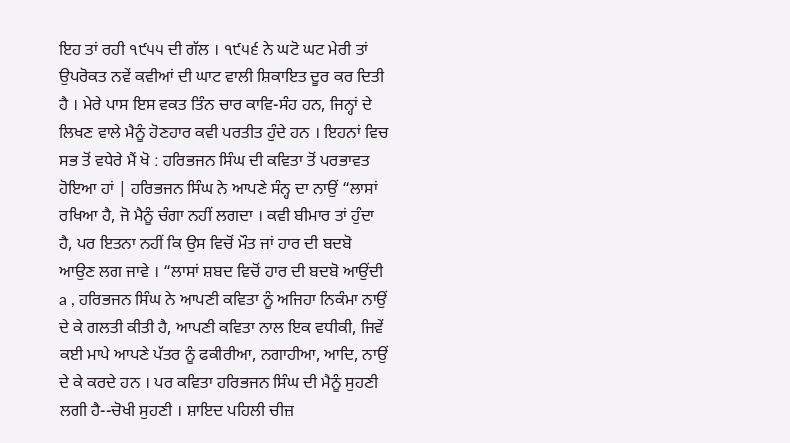ਇਹ ਤਾਂ ਰਹੀ ੧੯੫੫ ਦੀ ਗੱਲ । ੧੯੫੬ ਨੇ ਘਟੋ ਘਟ ਮੇਰੀ ਤਾਂ ਉਪਰੋਕਤ ਨਵੇਂ ਕਵੀਆਂ ਦੀ ਘਾਟ ਵਾਲੀ ਸ਼ਿਕਾਇਤ ਦੂਰ ਕਰ ਦਿਤੀ ਹੈ । ਮੇਰੇ ਪਾਸ ਇਸ ਵਕਤ ਤਿੰਨ ਚਾਰ ਕਾਵਿ-ਸੰਹ ਹਨ, ਜਿਨ੍ਹਾਂ ਦੇ ਲਿਖਣ ਵਾਲੇ ਮੈਨੂੰ ਹੋਣਹਾਰ ਕਵੀ ਪਰਤੀਤ ਹੁੰਦੇ ਹਨ । ਇਹਨਾਂ ਵਿਚ ਸਭ ਤੋਂ ਵਧੇਰੇ ਮੈਂ ਖੋ : ਹਰਿਭਜਨ ਸਿੰਘ ਦੀ ਕਵਿਤਾ ਤੋਂ ਪਰਭਾਵਤ ਹੋਇਆ ਹਾਂ | ਹਰਿਭਜਨ ਸਿੰਘ ਨੇ ਆਪਣੇ ਸੰਨ੍ਹ ਦਾ ਨਾਉਂ “ਲਾਸਾਂ ਰਖਿਆ ਹੈ, ਜੋ ਮੈਨੂੰ ਚੰਗਾ ਨਹੀਂ ਲਗਦਾ । ਕਵੀ ਬੀਮਾਰ ਤਾਂ ਹੁੰਦਾ ਹੈ, ਪਰ ਇਤਨਾ ਨਹੀਂ ਕਿ ਉਸ ਵਿਚੋਂ ਮੌਤ ਜਾਂ ਹਾਰ ਦੀ ਬਦਬੋ ਆਉਣ ਲਗ ਜਾਵੇ । “ਲਾਸਾਂ ਸ਼ਬਦ ਵਿਚੋਂ ਹਾਰ ਦੀ ਬਦਬੋ ਆਉਂਦੀ a , ਹਰਿਭਜਨ ਸਿੰਘ ਨੇ ਆਪਣੀ ਕਵਿਤਾ ਨੂੰ ਅਜਿਹਾ ਨਿਕੰਮਾ ਨਾਉਂ ਦੇ ਕੇ ਗਲਤੀ ਕੀਤੀ ਹੈ, ਆਪਣੀ ਕਵਿਤਾ ਨਾਲ ਇਕ ਵਧੀਕੀ, ਜਿਵੇਂ ਕਈ ਮਾਪੇ ਆਪਣੇ ਪੱਤਰ ਨੂੰ ਫਕੀਰੀਆ, ਨਗਾਹੀਆ, ਆਦਿ, ਨਾਉਂ ਦੇ ਕੇ ਕਰਦੇ ਹਨ । ਪਰ ਕਵਿਤਾ ਹਰਿਭਜਨ ਸਿੰਘ ਦੀ ਮੈਨੂੰ ਸੁਹਣੀ ਲਗੀ ਹੈ--ਚੋਖੀ ਸੁਹਣੀ । ਸ਼ਾਇਦ ਪਹਿਲੀ ਚੀਜ਼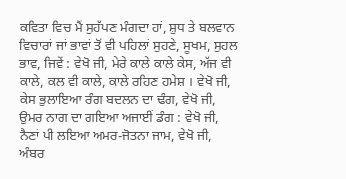ਕਵਿਤਾ ਵਿਚ ਮੈਂ ਸੁਹੱਪਣ ਮੰਗਦਾ ਹਾਂ, ਸ਼ੁਧ ਤੇ ਬਲਵਾਨ ਵਿਚਾਰਾਂ ਜਾਂ ਭਾਵਾਂ ਤੋਂ ਵੀ ਪਹਿਲਾਂ ਸੁਹਣੇ, ਸੂਖਮ, ਸੁਹਲ ਭਾਵ, ਜਿਵੇਂ : ਵੇਖੋ ਜੀ, ਮੇਰੇ ਕਾਲੇ ਕਾਲੇ ਕੇਸ, ਅੱਜ ਵੀ ਕਾਲੇ, ਕਲ ਵੀ ਕਾਲੇ, ਕਾਲੇ ਰਹਿਣ ਹਮੇਸ਼ । ਵੇਖੋ ਜੀ, ਕੇਸ ਭੁਲਾਇਆ ਰੰਗ ਬਦਲਨ ਦਾ ਢੰਗ, ਵੇਖੋ ਜੀ, ਉਮਰ ਨਾਗ ਦਾ ਗਇਆ ਅਜਾਈਂ ਡੰਗ : ਵੇਖੋ ਜੀ, ਨੈਣਾਂ ਪੀ ਲਇਆ ਅਮਰ-ਜੋਤਨਾ ਜਾਮ, ਵੇਖੋ ਜੀ, ਅੰਬਰ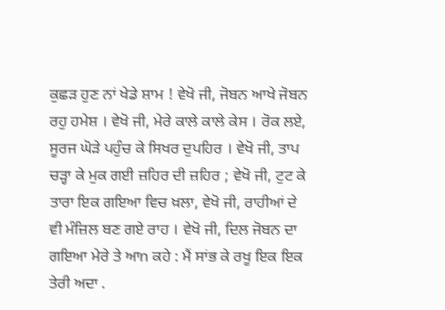ਕੁਛੜ ਹੁਣ ਨਾਂ ਖੇਡੇ ਸ਼ਾਮ ! ਵੇਖੋ ਜੀ, ਜੋਬਨ ਆਖੇ ਜੋਬਨ ਰਹੁ ਹਮੇਸ਼ । ਵੇਖੋ ਜੀ, ਮੇਰੇ ਕਾਲੇ ਕਾਲੇ ਕੇਸ । ਰੋਕ ਲਏ, ਸੂਰਜ ਘੋੜੇ ਪਹੁੰਚ ਕੇ ਸਿਖਰ ਦੁਪਹਿਰ । ਵੇਖੋ ਜੀ, ਤਾਪ ਚੜ੍ਹਾ ਕੇ ਮੁਕ ਗਈ ਜ਼ਹਿਰ ਦੀ ਜ਼ਹਿਰ ; ਵੇਖੋ ਜੀ, ਟੁਟ ਕੇ ਤਾਰਾ ਇਕ ਗਇਆ ਵਿਚ ਖ਼ਲਾ, ਵੇਖੋ ਜੀ, ਰਾਹੀਆਂ ਦੇ ਵੀ ਮੰਜ਼ਿਲ ਬਣ ਗਏ ਰਾਹ । ਵੇਖੋ ਜੀ, ਦਿਲ ਜੋਬਨ ਦਾ ਗਇਆ ਮੇਰੇ ਤੇ ਆn ਕਹੇ : ਮੈਂ ਸਾਂਭ ਕੇ ਰਖੂ ਇਕ ਇਕ ਤੇਰੀ ਅਦਾ .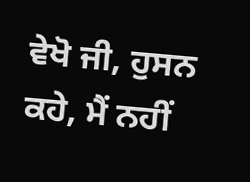ਵੇਖੋ ਜੀ, ਹੁਸਨ ਕਹੇ, ਮੈਂ ਨਹੀਂ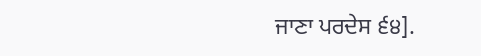ਜਾਣਾ ਪਰਦੇਸ ੬੪].